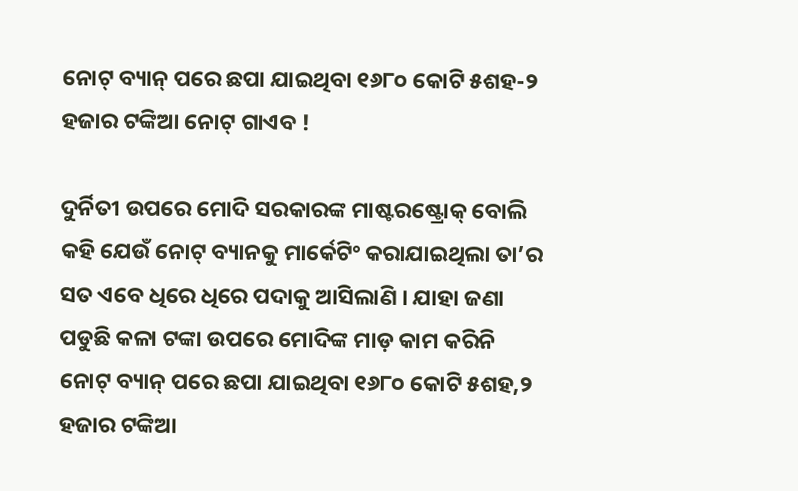ନୋଟ୍ ବ୍ୟାନ୍ ପରେ ଛପା ଯାଇଥିବା ୧୬୮୦ କୋଟି ୫ଶହ-୨ ହଜାର ଟଙ୍କିଆ ନୋଟ୍ ଗାଏବ !

ଦୁର୍ନିତୀ ଉପରେ ମୋଦି ସରକାରଙ୍କ ମାଷ୍ଟରଷ୍ଟ୍ରୋକ୍ ବୋଲି କହି ଯେଉଁ ନୋଟ୍ ବ୍ୟାନକୁ ମାର୍କେଟିଂ କରାଯାଇଥିଲା ତା’ର ସତ ଏବେ ଧିରେ ଧିରେ ପଦାକୁ ଆସିଲାଣି । ଯାହା ଜଣା ପଡୁଛି କଳା ଟଙ୍କା ଉପରେ ମୋଦିଙ୍କ ମାଡ଼ କାମ କରିନି ନୋଟ୍ ବ୍ୟାନ୍ ପରେ ଛପା ଯାଇଥିବା ୧୬୮୦ କୋଟି ୫ଶହ,୨ ହଜାର ଟଙ୍କିଆ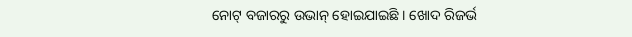ନୋଟ୍ ବଜାରରୁ ଉଭାନ୍ ହୋଇଯାଇଛି । ଖୋଦ ରିଜର୍ଭ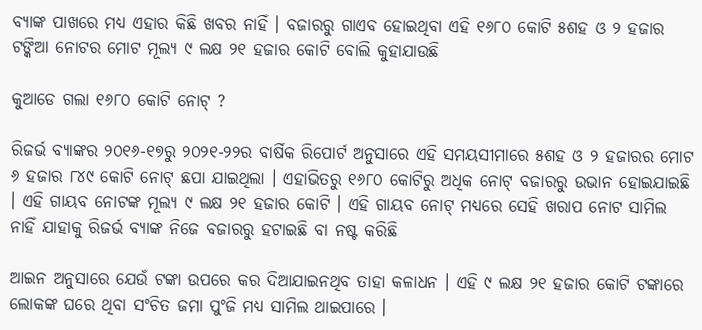ବ୍ୟାଙ୍କ ପାଖରେ ମଧ୍ୟ ଏହାର କିଛି ଖବର ନାହିଁ । ବଜାରରୁ ଗାଏବ ହୋଇଥିବା ଏହି ୧୬୮୦ କୋଟି ୫ଶହ ଓ ୨ ହଜାର ଟଙ୍କିଆ ନୋଟର ମୋଟ ମୂଲ୍ୟ ୯ ଲକ୍ଷ ୨୧ ହଜାର କୋଟି ବୋଲି କୁହାଯାଉଛି

କୁଆଡେ ଗଲା ୧୬୮୦ କୋଟି ନୋଟ୍ ?

ରିଜର୍ଭ ବ୍ୟାଙ୍କର ୨୦୧୬-୧୭ରୁ ୨୦୨୧-୨୨ର ବାର୍ଷିକ ରିପୋର୍ଟ ଅନୁସାରେ ଏହି ସମୟସୀମାରେ ୫ଶହ ଓ ୨ ହଜାରର ମୋଟ ୬ ହଜାର ୮୪୯ କୋଟି ନୋଟ୍ ଛପା ଯାଇଥିଲା । ଏହାଭିତରୁ ୧୬୮୦ କୋଟିରୁ ଅଧିକ ନୋଟ୍ ବଜାରରୁ ଉଭାନ ହୋଇଯାଇଛି । ଏହି ଗାୟବ ନୋଟଙ୍କ ମୂଲ୍ୟ ୯ ଲକ୍ଷ ୨୧ ହଜାର କୋଟି । ଏହି ଗାୟବ ନୋଟ୍ ମଧ୍ୟରେ ସେହି ଖରାପ ନୋଟ ସାମିଲ ନାହିଁ ଯାହାକୁ ରିଜର୍ଭ ବ୍ୟାଙ୍କ ନିଜେ ବଜାରରୁ ହଟାଇଛି ବା ନଷ୍ଟ କରିଛି

ଆଇନ ଅନୁସାରେ ଯେଉଁ ଟଙ୍କା ଉପରେ କର ଦିଆଯାଇନଥିବ ତାହା କଳାଧନ । ଏହି ୯ ଲକ୍ଷ ୨୧ ହଜାର କୋଟି ଟଙ୍କାରେ ଲୋକଙ୍କ ଘରେ ଥିବା ସଂଚିତ ଜମା ପୁଂଜି ମଧ୍ୟ ସାମିଲ ଥାଇପାରେ ।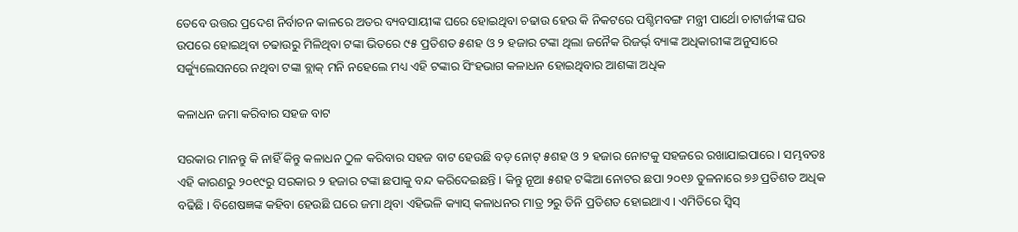ତେବେ ଉତ୍ତର ପ୍ରଦେଶ ନିର୍ବାଚନ କାଳରେ ଅତର ବ୍ୟବସାୟୀଙ୍କ ଘରେ ହୋଇଥିବା ଚଢାଉ ହେଉ କି ନିକଟରେ ପଶ୍ଚିମବଙ୍ଗ ମନ୍ତ୍ରୀ ପାର୍ଥୋ ଚାଟାର୍ଜୀଙ୍କ ଘର ଉପରେ ହୋଇଥିବା ଚଢାଉରୁ ମିଳିଥିବା ଟଙ୍କା ଭିତରେ ୯୫ ପ୍ରତିଶତ ୫ଶହ ଓ ୨ ହଜାର ଟଙ୍କା ଥିଲା ଜନୈକ ରିଜର୍ଭ୍ ବ୍ୟାଙ୍କ ଅଧିକାରୀଙ୍କ ଅନୁସାରେ ସର୍କ୍ୟୁଲେସନରେ ନଥିବା ଟଙ୍କା ବ୍ଲାକ୍ ମନି ନହେଲେ ମଧ୍ୟ ଏହି ଟଙ୍କାର ସିଂହଭାଗ କଳାଧନ ହୋଇଥିବାର ଆଶଙ୍କା ଅଧିକ

କଳାଧନ ଜମା କରିବାର ସହଜ ବାଟ

ସରକାର ମାନନ୍ତୁ କି ନାହିଁ କିନ୍ତୁ କଳାଧନ ଠୁଳ କରିବାର ସହଜ ବାଟ ହେଉଛି ବଡ଼ ନୋଟ୍ ୫ଶହ ଓ ୨ ହଜାର ନୋଟକୁ ସହଜରେ ରଖାଯାଇପାରେ । ସମ୍ଭବତଃ ଏହି କାରଣରୁ ୨୦୧୯ରୁ ସରକାର ୨ ହଜାର ଟଙ୍କା ଛପାକୁ ବନ୍ଦ କରିଦେଇଛନ୍ତି । କିନ୍ତୁ ନୂଆ ୫ଶହ ଟଙ୍କିଆ ନୋଟର ଛପା ୨୦୧୬ ତୁଳନାରେ ୭୬ ପ୍ରତିଶତ ଅଧିକ ବଢିଛି । ବିଶେଷଜ୍ଞଙ୍କ କହିବା ହେଉଛି ଘରେ ଜମା ଥିବା ଏହିଭଳି କ୍ୟାସ୍ କଳାଧନର ମାତ୍ର ୨ରୁ ତିନି ପ୍ରତିଶତ ହୋଇଥାଏ । ଏମିତିରେ ସ୍ୱିସ୍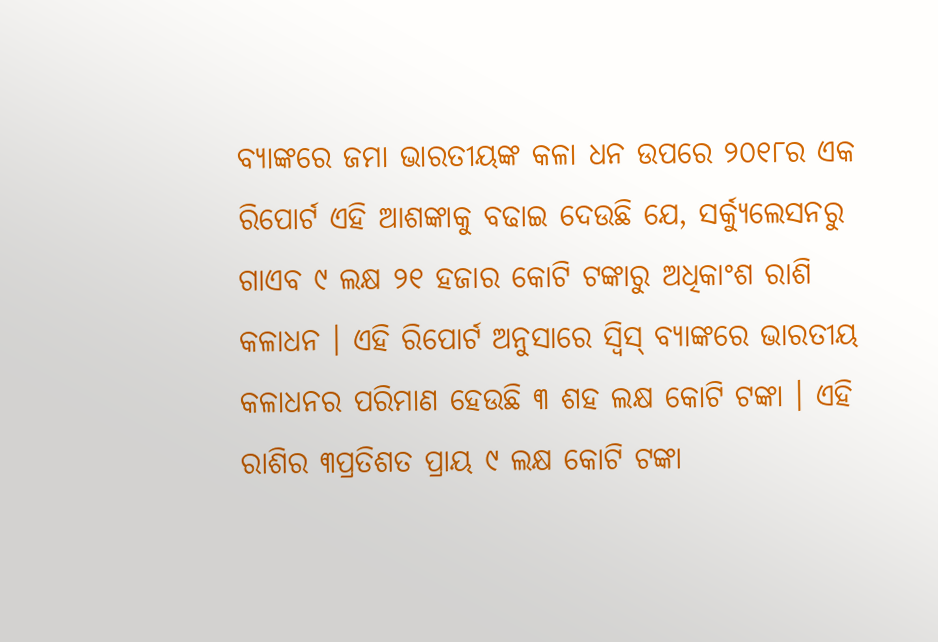ବ୍ୟାଙ୍କରେ ଜମା ଭାରତୀୟଙ୍କ କଳା ଧନ ଉପରେ ୨୦୧୮ର ଏକ ରିପୋର୍ଟ ଏହି ଆଶଙ୍କାକୁ ବଢାଇ ଦେଉଛି ଯେ, ସର୍କ୍ୟୁଲେସନରୁ ଗାଏବ ୯ ଲକ୍ଷ ୨୧ ହଜାର କୋଟି ଟଙ୍କାରୁ ଅଧିକାଂଶ ରାଶି କଳାଧନ । ଏହି ରିପୋର୍ଟ ଅନୁସାରେ ସ୍ୱିସ୍ ବ୍ୟାଙ୍କରେ ଭାରତୀୟ କଳାଧନର ପରିମାଣ ହେଉଛି ୩ ଶହ ଲକ୍ଷ କୋଟି ଟଙ୍କା । ଏହି ରାଶିର ୩ପ୍ରତିଶତ ପ୍ରାୟ ୯ ଲକ୍ଷ କୋଟି ଟଙ୍କା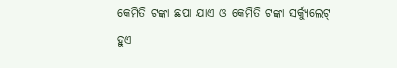କେମିତି ଟଙ୍କା ଛପା ଯାଏ ଓ କେମିତି ଟଙ୍କା ସର୍କ୍ୟୁଲେଟ୍ ହୁଏ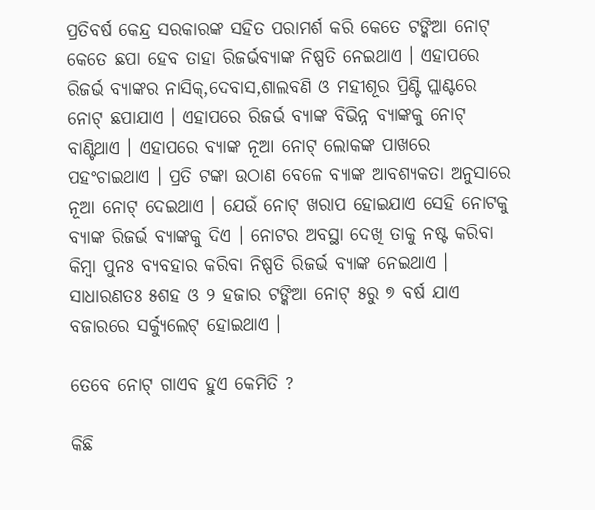ପ୍ରତିବର୍ଷ କେନ୍ଦ୍ର ସରକାରଙ୍କ ସହିତ ପରାମର୍ଶ କରି କେତେ ଟଙ୍କିଆ ନୋଟ୍ କେତେ ଛପା ହେବ ତାହା ରିଜର୍ଭବ୍ୟାଙ୍କ ନିଷ୍ପତି ନେଇଥାଏ । ଏହାପରେ ରିଜର୍ଭ ବ୍ଯାଙ୍କର ନାସିକ୍,ଦେବାସ,ଶାଲବଣି ଓ ମହୀଶୂର ପ୍ରିଣ୍ଟି ପ୍ଲାଣ୍ଟରେ ନୋଟ୍ ଛପାଯାଏ । ଏହାପରେ ରିଜର୍ଭ ବ୍ୟାଙ୍କ ବିଭିନ୍ନ ବ୍ୟାଙ୍କକୁ ନୋଟ୍ ବାଣ୍ଟିଥାଏ । ଏହାପରେ ବ୍ୟାଙ୍କ ନୂଆ ନୋଟ୍ ଲୋକଙ୍କ ପାଖରେ ପହଂଚାଇଥାଏ । ପ୍ରତି ଟଙ୍କା ଉଠାଣ ବେଳେ ବ୍ୟାଙ୍କ ଆବଶ୍ୟକତା ଅନୁସାରେ ନୂଆ ନୋଟ୍ ଦେଇଥାଏ । ଯେଉଁ ନୋଟ୍ ଖରାପ ହୋଇଯାଏ ସେହି ନୋଟକୁ ବ୍ୟାଙ୍କ ରିଜର୍ଭ ବ୍ଯାଙ୍କକୁ ଦିଏ । ନୋଟର ଅବସ୍ଥା ଦେଖି ତାକୁ ନଷ୍ଟ କରିବା କିମ୍ବା ପୁନଃ ବ୍ୟବହାର କରିବା ନିଷ୍ପତି ରିଜର୍ଭ ବ୍ୟାଙ୍କ ନେଇଥାଏ । ସାଧାରଣତଃ ୫ଶହ ଓ ୨ ହଜାର ଟଙ୍କିଆ ନୋଟ୍ ୫ରୁ ୭ ବର୍ଷ ଯାଏ ବଜାରରେ ସର୍କ୍ୟୁଲେଟ୍ ହୋଇଥାଏ ।

ତେବେ ନୋଟ୍ ଗାଏବ ହୁଏ କେମିତି ?

କିଛି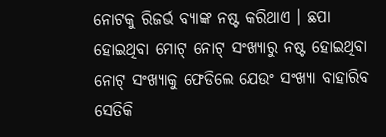ନୋଟକୁ ରିଜର୍ଭ ବ୍ୟାଙ୍କ ନଷ୍ଟ କରିଥାଏ । ଛପା ହୋଇଥିବା ମୋଟ୍ ନୋଟ୍ ସଂଖ୍ୟାରୁ ନଷ୍ଟ ହୋଇଥିବା ନୋଟ୍ ସଂଖ୍ୟାକୁ ଫେଡିଲେ ଯେଉଂ ସଂଖ୍ୟା ବାହାରିବ ସେତିକି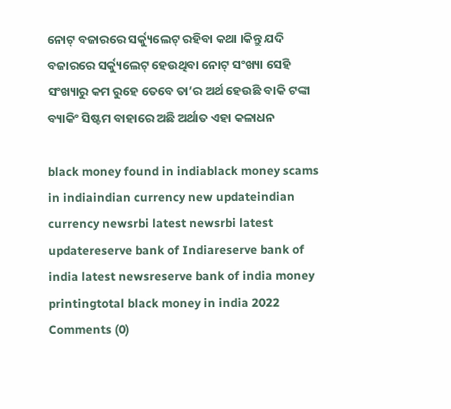ନୋଟ୍ ବଜାରରେ ସର୍କ୍ୟୁଲେଟ୍ ରହିବା କଥା ।କିନ୍ତୁ ଯଦି ବଜାରରେ ସର୍କ୍ୟୁଲେଟ୍ ହେଉଥିବା ନୋଟ୍ ସଂଖ୍ୟା ସେହି ସଂଖ୍ୟାରୁ କମ ରୁହେ ତେବେ ତା’ର ଅର୍ଥ ହେଉଛି ବାକି ଟଙ୍କା ବ୍ୟାକିଂ ସିଷ୍ଟମ ବାହାରେ ଅଛି ଅର୍ଥାତ ଏହା କଳାଧନ

black money found in indiablack money scams in indiaindian currency new updateindian currency newsrbi latest newsrbi latest updatereserve bank of Indiareserve bank of india latest newsreserve bank of india money printingtotal black money in india 2022
Comments (0)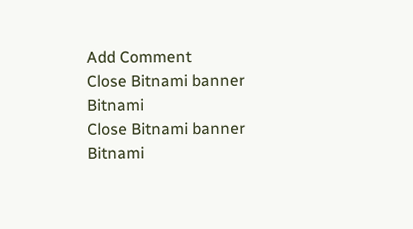Add Comment
Close Bitnami banner
Bitnami
Close Bitnami banner
Bitnami